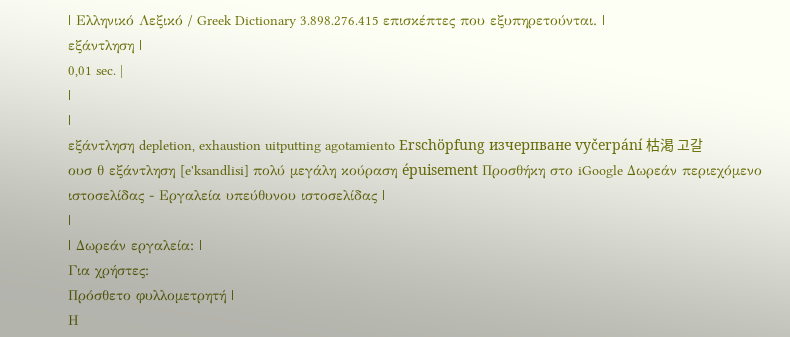| Ελληνικό Λεξικό / Greek Dictionary 3.898.276.415 επισκέπτες που εξυπηρετούνται. |
εξάντληση |
0,01 sec. |
|
|
εξάντληση depletion, exhaustion uitputting agotamiento Erschöpfung изчерпване vyčerpání 枯渇 고갈
ουσ θ εξάντληση [e'ksandlisi] πολύ μεγάλη κούραση épuisement Προσθήκη στο iGoogle Δωρεάν περιεχόμενο ιστοσελίδας - Εργαλεία υπεύθυνου ιστοσελίδας |
|
| Δωρεάν εργαλεία: |
Για χρήστες:
Πρόσθετο φυλλομετρητή |
Η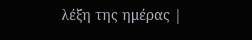λέξη της ημέρας |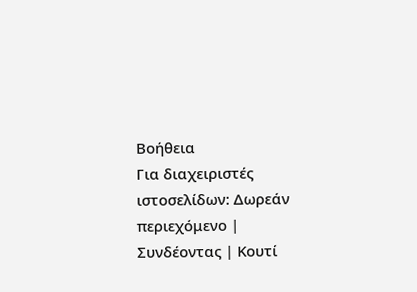Βοήθεια
Για διαχειριστές ιστοσελίδων: Δωρεάν περιεχόμενο | Συνδέοντας | Κουτί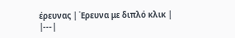έρευνας | Έρευνα με διπλό κλικ |
|---|